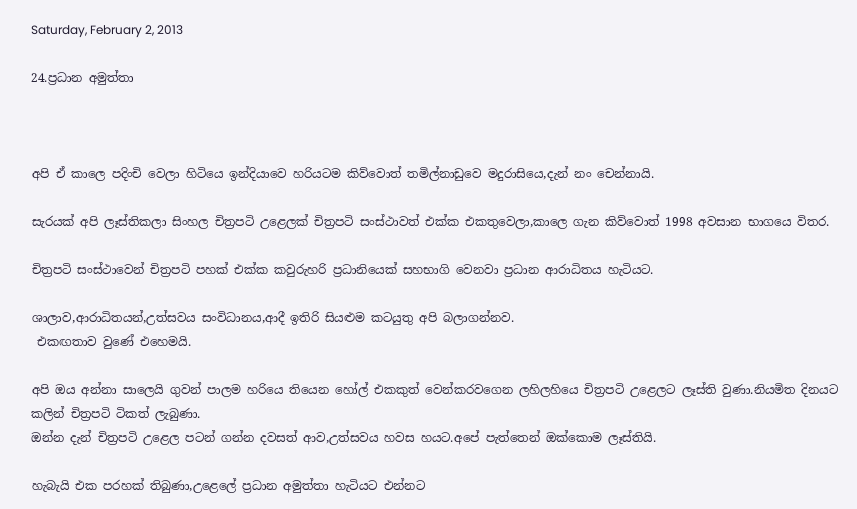Saturday, February 2, 2013

24.ප්‍රධාන අමුත්තා



අපි ඒ කාලෙ පදිංචි වෙලා හිටියෙ ඉන්දියාවෙ හරියටම කිව්වොත් තමිල්නාඩුවෙ මදුරාසියෙ,දැන් නං චෙන්නායි.

සැරයක් අපි ලෑස්තිකලා සිංහල චිත්‍රපටි උළෙලක් චිත්‍රපටි සංස්ථාවත් එක්ක එකතුවෙලා,කාලෙ ගැන කිව්වොත් 1998 අවසාන භාගයෙ විතර.

චිත්‍රපටි සංස්ථාවෙන් චිත්‍රපටි පහක් එක්ක කවුරුහරි ප්‍රධානියෙක් සහභාගි වෙනවා ප්‍රධාන ආරාධිතය හැටියට.

ශාලාව,ආරාධිතයන්,උත්සවය සංවිධානය,ආදී ඉතිරි සියළුම කටයුතු අපි බලාගන්නව.
 එකඟතාව වුණේ එහෙමයි.

අපි ඔය අන්නා සාලෙයි ගුවන් පාලම හරියෙ තියෙන හෝල් එකකුත් වෙන්කරවගෙන ලහිලහියෙ චිත්‍රපටි උළෙලට ලෑස්ති වුණා.නියමිත දිනයට කලින් චිත්‍රපටි ටිකත් ලැබුණා.
ඔන්න දැන් චිත්‍රපටි උළෙල පටන් ගන්න දවසත් ආව,උත්සවය හවස හයට.අපේ පැත්තෙන් ඔක්කොම ලෑස්තියි.

හැබැයි එක පරහක් තිබුණා,උළෙලේ ප්‍රධාන අමුත්තා හැටියට එන්නට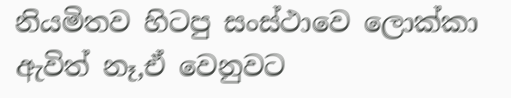නියමිතව හිටපු සංස්ථාවෙ ලොක්කා ඇවිත් නෑ,ඒ වෙනුවට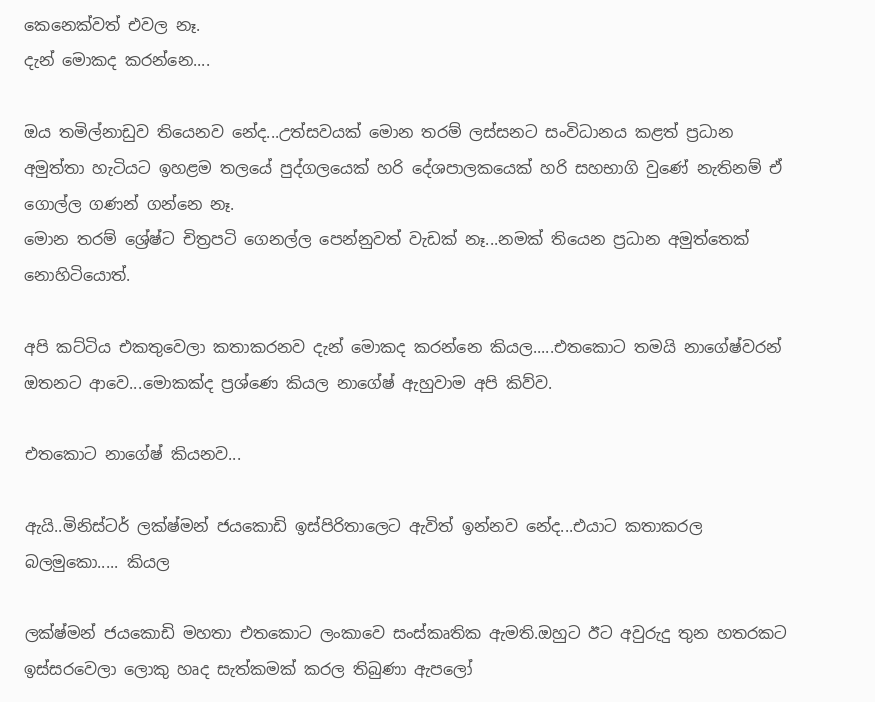කෙනෙක්වත් එවල නෑ.
දැන් මොකද කරන්නෙ....

ඔය තමිල්නාඩුව තියෙනව නේද...උත්සවයක් මොන තරම් ලස්සනට සංවිධානය කළත් ප්‍රධාන අමුත්තා හැටියට ඉහළම තලයේ පුද්ගලයෙක් හරි දේශපාලකයෙක් හරි සහභාගි වුණේ නැතිනම් ඒ ගොල්ල ගණන් ගන්නෙ නෑ.
මොන තරම් ශ්‍රේෂ්ට චිත්‍රපටි ගෙනල්ල පෙන්නුවත් වැඩක් නෑ...නමක් තියෙන ප්‍රධාන අමුත්තෙක් නොහිටියොත්.

අපි කට්ටිය එකතුවෙලා කතාකරනව දැන් මොකද කරන්නෙ කියල.....එතකොට තමයි නාගේෂ්වරන් ඔතනට ආවෙ...මොකක්ද ප්‍රශ්ණෙ කියල නාගේෂ් ඇහුවාම අපි කිව්ව.

එතකොට නාගේෂ් කියනව...

ඇයි..මිනිස්ටර් ලක්ෂ්මන් ජයකොඩි ඉස්පිරිතාලෙට ඇවිත් ඉන්නව නේද...එයාට කතාකරල බලමුකො..... කියල

ලක්ෂ්මන් ජයකොඩි මහතා එතකොට ලංකාවෙ සංස්කෘතික ඇමති.ඔහුට ඊට අවුරුදු තුන හතරකට ඉස්සරවෙලා ලොකු හෘද සැත්කමක් කරල තිබුණා ඇපලෝ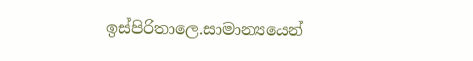ඉස්පිරිතාලෙ.සාමාන්‍යයෙන්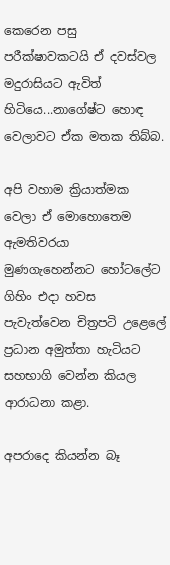කෙරෙන පසු පරීක්ෂාවකටයි ඒ දවස්වල මදුරාසියට ඇවිත් හිටියෙ...නාගේෂ්ට හොඳ වෙලාවට ඒක මතක තිබ්බ.

අපි වහාම ක්‍රියාත්මක වෙලා ඒ මොහොතෙම ඇමතිවරයා මුණගැහෙන්නට හෝටලේට ගිහිං එදා හවස පැවැත්වෙන චිත්‍රපටි උළෙලේ ප්‍රධාන අමුත්තා හැටියට සහභාගි වෙන්න කියල ආරාධනා කළා.

අපරාදෙ කියන්න බෑ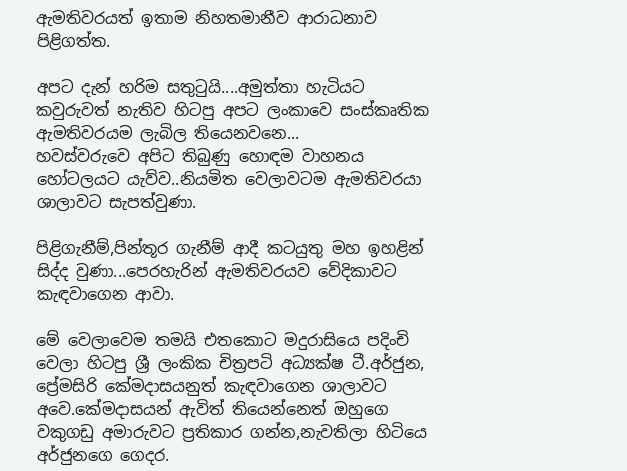ඇමතිවරයත් ඉතාම නිහතමානීව ආරාධනාව පිළිගත්ත.

අපට දැන් හරිම සතුටුයි....අමුත්තා හැටියට කවුරුවත් නැතිව හිටපු අපට ලංකාවෙ සංස්කෘතික ඇමතිවරයම ලැබිල තියෙනවනෙ...
හවස්වරුවෙ අපිට තිබුණු හොඳම වාහනය හෝටලයට යැව්ව..නියමිත වෙලාවටම ඇමතිවරයා ශාලාවට සැපත්වුණා.

පිළිගැනීම්,පින්තූර ගැනීම් ආදී කටයුතු මහ ඉහළින් සිද්ද වුණා...පෙරහැරින් ඇමතිවරයව වේදිකාවට කැඳවාගෙන ආවා.

මේ වෙලාවෙම තමයි එතකොට මදුරාසියෙ පදිංචි වෙලා හිටපු ශ්‍රී ලංකික චිත්‍රපටි අධ්‍යක්ෂ ටී.අර්ජුන, ප්‍රේමසිරි කේමදාසයනුත් කැඳවාගෙන ශාලාවට අවෙ.කේමදාසයන් ඇවිත් තියෙන්නෙත් ඔහුගෙ වකුගඩු අමාරුවට ප්‍රතිකාර ගන්න,නැවතිලා හිටියෙ අර්ජුනගෙ ගෙදර.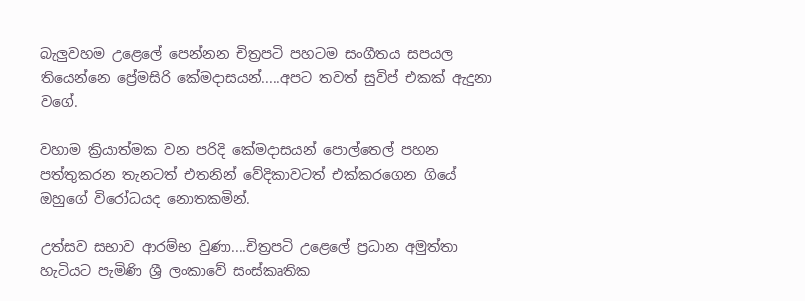බැලුවහම උළෙලේ පෙන්නන චිත්‍රපටි පහටම සංගීතය සපයල තියෙන්නෙ ප්‍රේමසිරි කේමදාසයන්.....අපට තවත් සුවිප් එකක් ඇදුනා වගේ.

වහාම ක්‍රියාත්මක වන පරිදි කේමදාසයන් පොල්තෙල් පහන පත්තුකරන තැනටත් එතනින් වේදිකාවටත් එක්කරගෙන ගියේ ඔහුගේ විරෝධයද නොතකමින්.

උත්සව සභාව ආරම්භ වුණා....චිත්‍රපටි උළෙලේ ප්‍රධාන අමුත්තා හැටියට පැමිණි ශ්‍රී ලංකාවේ සංස්කෘතික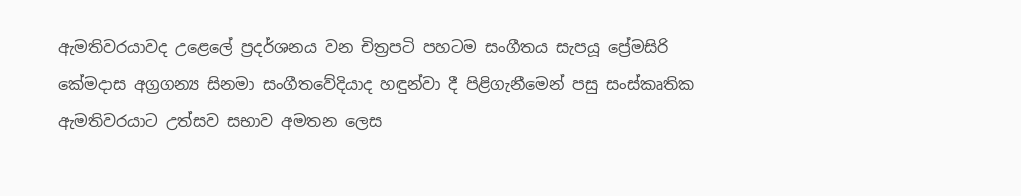ඇමතිවරයාවද උළෙලේ ප්‍රදර්ශනය වන චිත්‍රපටි පහටම සංගීතය සැපයූ ප්‍රේමසිරි කේමදාස අග්‍රගන්‍ය සිනමා සංගීතවේදියාද හඳුන්වා දී පිළිගැනීමෙන් පසු සංස්කෘතික ඇමතිවරයාට උත්සව සභාව අමතන ලෙස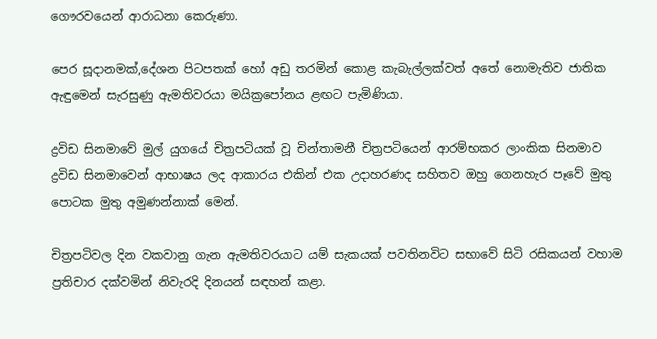ගෞරවයෙන් ආරාධනා කෙරුණා.

පෙර සූදානමක්,දේශන පිටපතක් හෝ අඩු තරමින් කොළ කැබැල්ලක්වත් අතේ නොමැතිව ජාතික ඇඳුමෙන් සැරසුණු ඇමතිවරයා මයික්‍රපෝනය ළඟට පැමිණියා.

ද්‍රවිඩ සිනමාවේ මුල් යුගයේ චිත්‍රපටියක් වූ චින්තාමනී චිත්‍රපටියෙන් ආරම්භකර ලාංකික සිනමාව ද්‍රවිඩ සිනමාවෙන් ආභාෂය ලද ආකාරය එකින් එක උදාහරණද සහිතව ඔහු ගෙනහැර පෑවේ මුතු පොටක මුතු අමුණන්නාක් මෙන්.

චිත්‍රපටිවල දින වකවානු ගැන ඇමතිවරයාට යම් සැකයක් පවතිනවිට සභාවේ සිටි රසිකයන් වහාම ප්‍රතිචාර දක්වමින් නිවැරදි දිනයන් සඳහන් කළා.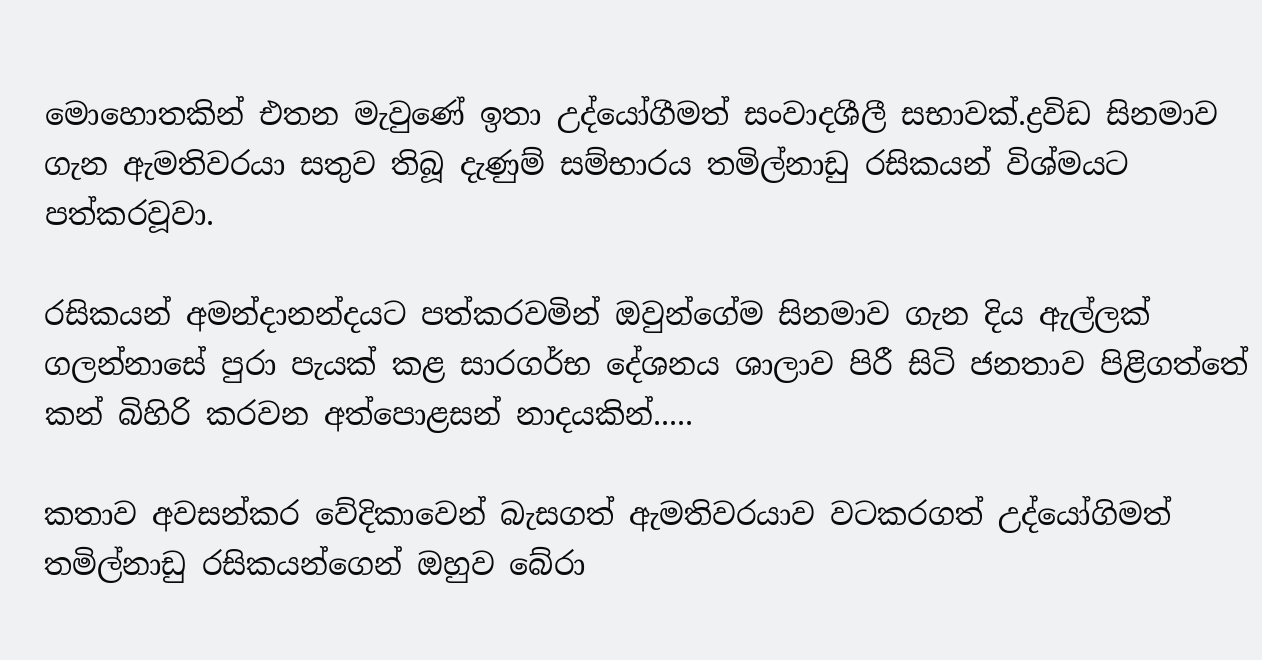මොහොතකින් එතන මැවුණේ ඉතා උද්යෝගීමත් සංවාදශීලී සභාවක්.ද්‍රවිඩ සිනමාව ගැන ඇමතිවරයා සතුව තිබූ දැණුම් සම්භාරය තමිල්නාඩු රසිකයන් විශ්මයට පත්කරවූවා.

රසිකයන් අමන්දානන්දයට පත්කරවමින් ඔවුන්ගේම සිනමාව ගැන දිය ඇල්ලක් ගලන්නාසේ පුරා පැයක් කළ සාරගර්භ දේශනය ශාලාව පිරී සිටි ජනතාව පිළිගත්තේ කන් බිහිරි කරවන අත්පොළසන් නාදයකින්.....

කතාව අවසන්කර වේදිකාවෙන් බැසගත් ඇමතිවරයාව වටකරගත් උද්යෝගිමත් තමිල්නාඩු රසිකයන්ගෙන් ඔහුව බේරා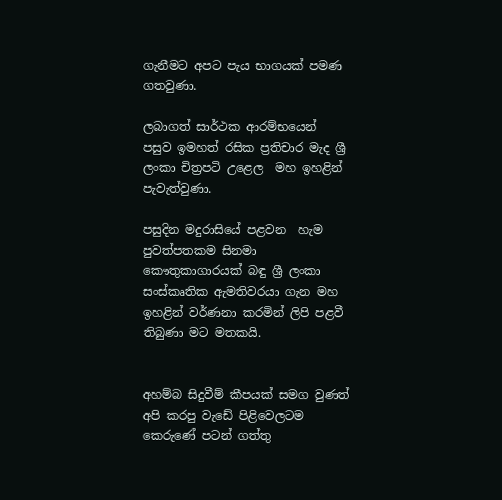ගැනීමට අපට පැය භාගයක් පමණ ගතවුණා.

ලබාගත් සාර්ථක ආරම්භයෙන් පසුව ඉමහත් රසික ප්‍රතිචාර මැද ශ්‍රී ලංකා චිත්‍රපටි උළෙල  මහ ඉහළින් පැවැත්වුණා.

පසුදින මදුරාසියේ පළවන  හැම පුවත්පතකම සිනමා කෞතුකාගාරයක් බඳු ශ්‍රී ලංකා සංස්කෘතික ඇමතිවරයා ගැන මහ ඉහළින් වර්ණනා කරමින් ලිපි පළවී තිබුණා මට මතකයි.


අහම්බ සිදුවීම් කීපයක් සමග වුණත් අපි කරපු වැඩේ පිළිවෙලටම කෙරුණේ පටන් ගත්තු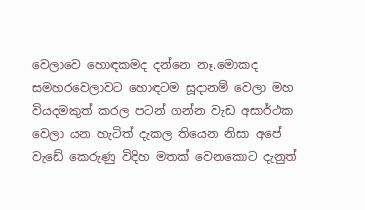වෙලාවෙ හොඳකමද දන්නෙ නෑ.මොකද සමහරවෙලාවට හොඳටම සූදානම් වෙලා මහ වියදමකුත් කරල පටන් ගන්න වැඩ අසාර්ථක වෙලා යන හැටිත් දැකල තියෙන නිසා අපේ වැඩේ කෙරුණු විදිහ මතක් වෙනකොට දැනුත්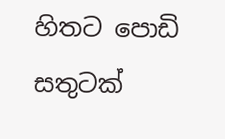හිතට පොඩි සතුටක්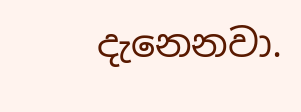දැනෙනවා.